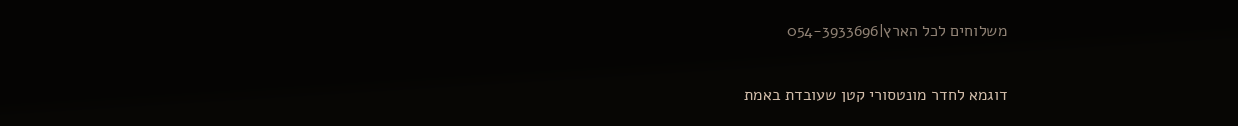משלוחים לכל הארץ|054-3933696

דוגמא לחדר מונטסורי קטן שעובדת באמת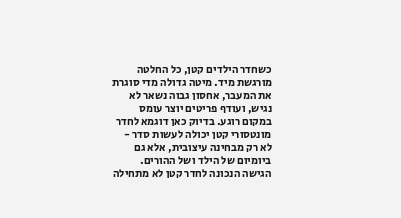כשחדר הילדים קטן, כל החלטה מורגשת מיד. מיטה גדולה מדי סוגרת את המעבר, אחסון גבוה נשאר לא נגיש, ועודף פריטים יוצר עומס במקום רוגע. בדיוק כאן דוגמא לחדר מונטסורי קטן יכולה לעשות סדר - לא רק מבחינה עיצובית, אלא גם ביומיום של הילד ושל ההורים. הגישה הנכונה לחדר קטן לא מתחילה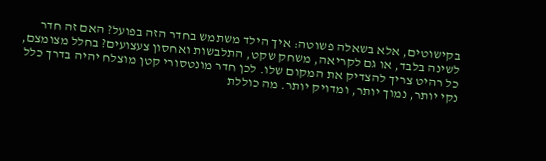בקישוטים, אלא בשאלה פשוטה: איך הילד משתמש בחדר הזה בפועל? האם זה חדר לשינה בלבד, או גם לקריאה, משחק שקט, התלבשות ואחסון צעצועים? בחלל מצומצם, כל רהיט צריך להצדיק את המקום שלו. לכן חדר מונטסורי קטן מוצלח יהיה בדרך כלל נקי יותר, נמוך יותר, ומדויק יותר. מה כוללת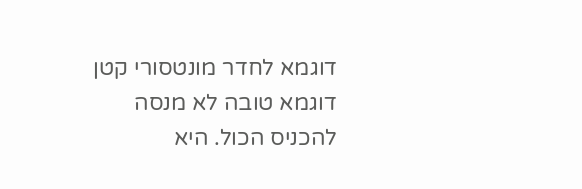דוגמא לחדר מונטסורי קטן דוגמא טובה לא מנסה להכניס הכול. היא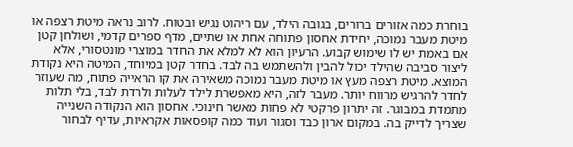בוחרת כמה אזורים ברורים, בגובה הילד, עם ריהוט נגיש ובטוח. לרוב נראה מיטת רצפה או מיטת מעבר נמוכה, יחידת אחסון פתוחה אחת או שתיים, מדף ספרים קדמי, ושולחן קטן אם באמת יש לו שימוש קבוע. הרעיון הוא לא למלא את החדר במוצרי מונטסורי, אלא ליצור סביבה שהילד יכול להבין ולהשתמש בה לבד. בחדר קטן במיוחד, המיטה היא נקודת המוצא. מיטת רצפה מעץ או מיטת מעבר נמוכה משאירה את קו הראייה פתוח, מה שעוזר לחדר להרגיש מרווח יותר. מעבר לזה, היא מאפשרת לילד לעלות ולרדת לבד, בלי תלות מתמדת במבוגר. זה יתרון פרקטי לא פחות מאשר חינוכי. אחסון הוא הנקודה השנייה שצריך לדייק בה. במקום ארון כבד וסגור ועוד כמה קופסאות אקראיות, עדיף לבחור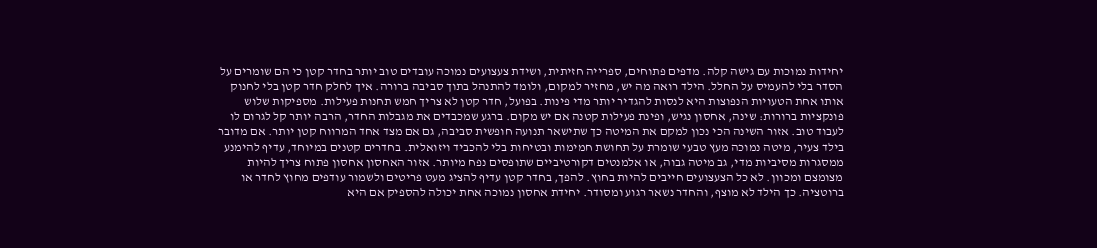יחידות נמוכות עם גישה קלה. מדפים פתוחים, ספרייה חזיתית, ושידת צעצועים נמוכה עובדים טוב יותר בחדר קטן כי הם שומרים על הסדר בלי להעמיס על החלל. הילד רואה מה יש, מחזיר למקום, ולומד להתנהל בתוך סביבה ברורה. איך לחלק חדר קטן בלי לחנוק אותו אחת הטעויות הנפוצות היא לנסות להגדיר יותר מדי פינות. בפועל, חדר קטן לא צריך חמש תחנות פעילות. מספיקות שלוש פונקציות ברורות: שינה, אחסון נגיש, ופינת פעילות קטנה אם יש מקום. ברגע שמכבדים את מגבלות החדר, הרבה יותר קל לגרום לו לעבוד טוב. אזור השינה הכי נכון למקם את המיטה כך שתישאר תנועה חופשית סביבה, גם אם מצד אחד המרווח קטן יותר. אם מדובר בילד צעיר, מיטה נמוכה מעץ טבעי שומרת על תחושת חמימות ובטיחות בלי להכביד ויזואלית. בחדרים קטנים במיוחד, עדיף להימנע ממסגרות מסיביות מדי, גב מיטה גבוה, או אלמנטים דקורטיביים שתופסים נפח מיותר. אזור האחסון אחסון פתוח צריך להיות מצומצם ומכוון. לא כל הצעצועים חייבים להיות בחוץ. להפך, בחדר קטן עדיף להציג מעט פריטים ולשמור עודפים מחוץ לחדר או ברוטציה. כך הילד לא מוצף, והחדר נשאר רגוע ומסודר. יחידת אחסון נמוכה אחת יכולה להספיק אם היא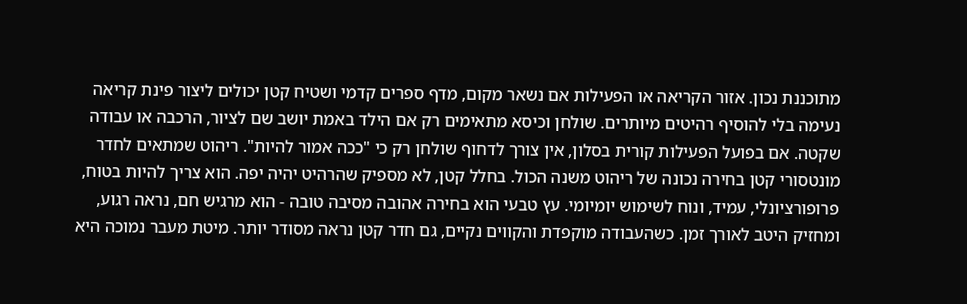מתוכננת נכון. אזור הקריאה או הפעילות אם נשאר מקום, מדף ספרים קדמי ושטיח קטן יכולים ליצור פינת קריאה נעימה בלי להוסיף רהיטים מיותרים. שולחן וכיסא מתאימים רק אם הילד באמת יושב שם לציור, הרכבה או עבודה שקטה. אם בפועל הפעילות קורית בסלון, אין צורך לדחוף שולחן רק כי "ככה אמור להיות". ריהוט שמתאים לחדר מונטסורי קטן בחירה נכונה של ריהוט משנה הכול. בחלל קטן, לא מספיק שהרהיט יהיה יפה. הוא צריך להיות בטוח, פרופורציונלי, עמיד, ונוח לשימוש יומיומי. עץ טבעי הוא בחירה אהובה מסיבה טובה - הוא מרגיש חם, נראה רגוע, ומחזיק היטב לאורך זמן. כשהעבודה מוקפדת והקווים נקיים, גם חדר קטן נראה מסודר יותר. מיטת מעבר נמוכה היא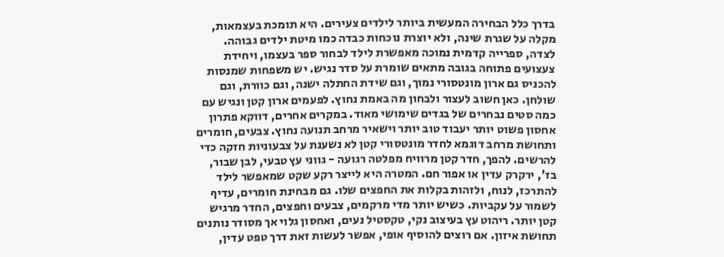בדרך כלל הבחירה המעשית ביותר לילדים צעירים. היא תומכת בעצמאות, מקלה על שגרת שינה, ולא יוצרת נוכחות כבדה כמו מיטת ילדים גבוהה. לצדה, ספרייה קדמית נמוכה מאפשרת לילד לבחור ספר בעצמו, ויחידת צעצועים פתוחה בגובה מתאים שומרת על סדר נגיש. יש משפחות שמנסות להכניס גם ארון מונטסורי נמוך, וגם שידת החתלה ישנה, וגם כוורת, וגם שולחן. כאן חשוב לעצור ולבחון מה באמת נחוץ. לפעמים ארון קטן ונגיש עם כמה סטים נבחרים של בגדים שימושי מאוד. במקרים אחרים, דווקא פתרון אחסון פשוט יותר יעבוד טוב יותר וישאיר מרחב תנועה נחוץ. צבעים, חומרים ותחושת מרחב דוגמא לחדר מונטסורי קטן לא נשענת על צבעוניות חזקה כדי להרשים. להפך, חדר קטן מרוויח מפלטה רגועה - גווני עץ טבעי, לבן שבור, בז', ירקרק עדין או אפור חם. המטרה היא לייצר רקע שקט שמאפשר לילד להתרכז, לנוח, ולזהות בקלות את החפצים שלו. גם מבחינת חומרים, עדיף לשמור על עקביות. כשיש יותר מדי מרקמים, צבעים וחפצים, החדר מרגיש קטן יותר. ריהוט עץ בעיצוב נקי, טקסטיל נעים, ואחסון גלוי אך מסודר נותנים תחושת איזון. אם רוצים להוסיף אופי, אפשר לעשות זאת דרך טפט עדין,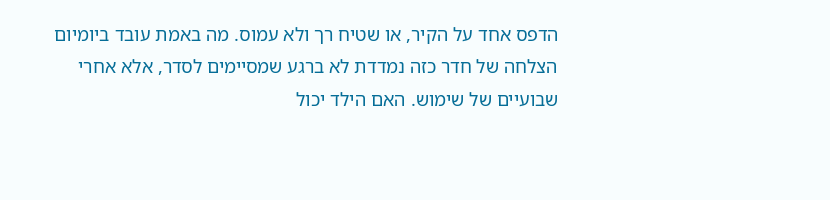הדפס אחד על הקיר, או שטיח רך ולא עמוס. מה באמת עובד ביומיום הצלחה של חדר כזה נמדדת לא ברגע שמסיימים לסדר, אלא אחרי שבועיים של שימוש. האם הילד יכול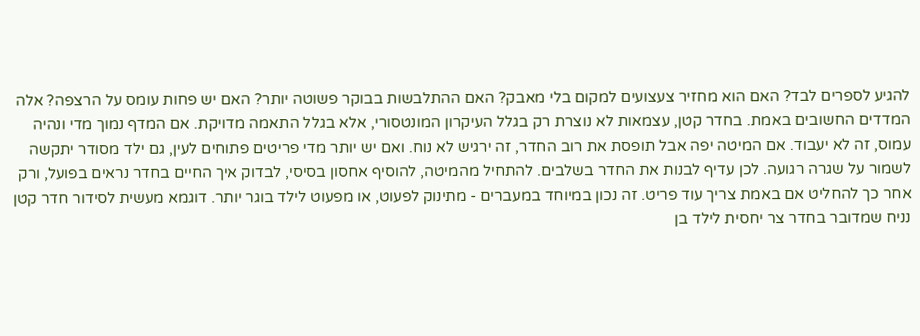להגיע לספרים לבד? האם הוא מחזיר צעצועים למקום בלי מאבק? האם ההתלבשות בבוקר פשוטה יותר? האם יש פחות עומס על הרצפה? אלה המדדים החשובים באמת. בחדר קטן, עצמאות לא נוצרת רק בגלל העיקרון המונטסורי, אלא בגלל התאמה מדויקת. אם המדף נמוך מדי ונהיה עמוס, זה לא יעבוד. אם המיטה יפה אבל תופסת את רוב החדר, זה ירגיש לא נוח. ואם יש יותר מדי פריטים פתוחים לעין, גם ילד מסודר יתקשה לשמור על שגרה רגועה. לכן עדיף לבנות את החדר בשלבים. להתחיל מהמיטה, להוסיף אחסון בסיסי, לבדוק איך החיים בחדר נראים בפועל, ורק אחר כך להחליט אם באמת צריך עוד פריט. זה נכון במיוחד במעברים - מתינוק לפעוט, או מפעוט לילד בוגר יותר. דוגמא מעשית לסידור חדר קטן נניח שמדובר בחדר צר יחסית לילד בן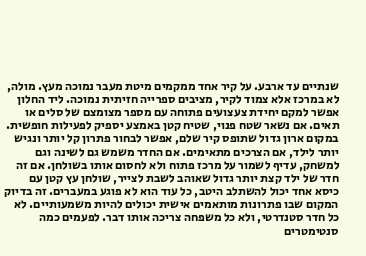שנתיים עד ארבע. על קיר אחד ממקמים מיטת מעבר נמוכה מעץ. מולה, לא במרכז אלא צמוד לקיר, מציבים ספרייה חזיתית נמוכה. ליד החלון אפשר למקם יחידת צעצועים פתוחה עם מספר מצומצם של סלים או תאים. אם נשאר שטח פנוי, שטיח קטן באמצע יספיק לפעילות חופשית. במקום ארון גדול שתופס קיר שלם, אפשר לבחור פתרון קל יותר ונגיש יותר לילד, אם הצרכים מתאימים. אם החדר משמש גם לשינה וגם למשחק, עדיף לשמור על מרכז פתוח ולא לחסום אותו בשולחן. אם זה חדר של ילד קצת יותר גדול שאוהב לשבת לצייר, שולחן עץ קטן עם כיסא אחד יכול להשתלב היטב, כל עוד הוא לא פוגע במעברים. זה בדיוק המקום שבו פתרונות מותאמים אישית יכולים להיות משמעותיים. לא כל חדר סטנדרטי, ולא כל משפחה צריכה אותו דבר. לפעמים כמה סנטימטרים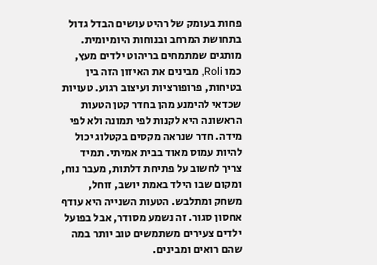פחות בעומק של רהיט עושים הבדל גדול בתחושת המרחב ובנוחות היומיומית. מותגים שמתמחים בריהוט ילדים מעץ, כמו Roli, מבינים את האיזון הזה בין בטיחות, פרופורציות ועיצוב רגוע. טעויות שכדאי להימנע מהן בחדר קטן הטעות הראשונה היא לקנות לפי תמונה ולא לפי מידה. חדר שנראה מקסים בקטלוג יכול להיות עמוס מאוד בבית אמיתי. תמיד צריך לחשוב על פתיחת דלתות, מעבר נוח, ומקום שבו הילד באמת יושב, זוחל, משחק ומתלבש. הטעות השנייה היא עודף אחסון סגור. זה נשמע מסודר, אבל בפועל ילדים צעירים משתמשים טוב יותר במה שהם רואים ומבינים.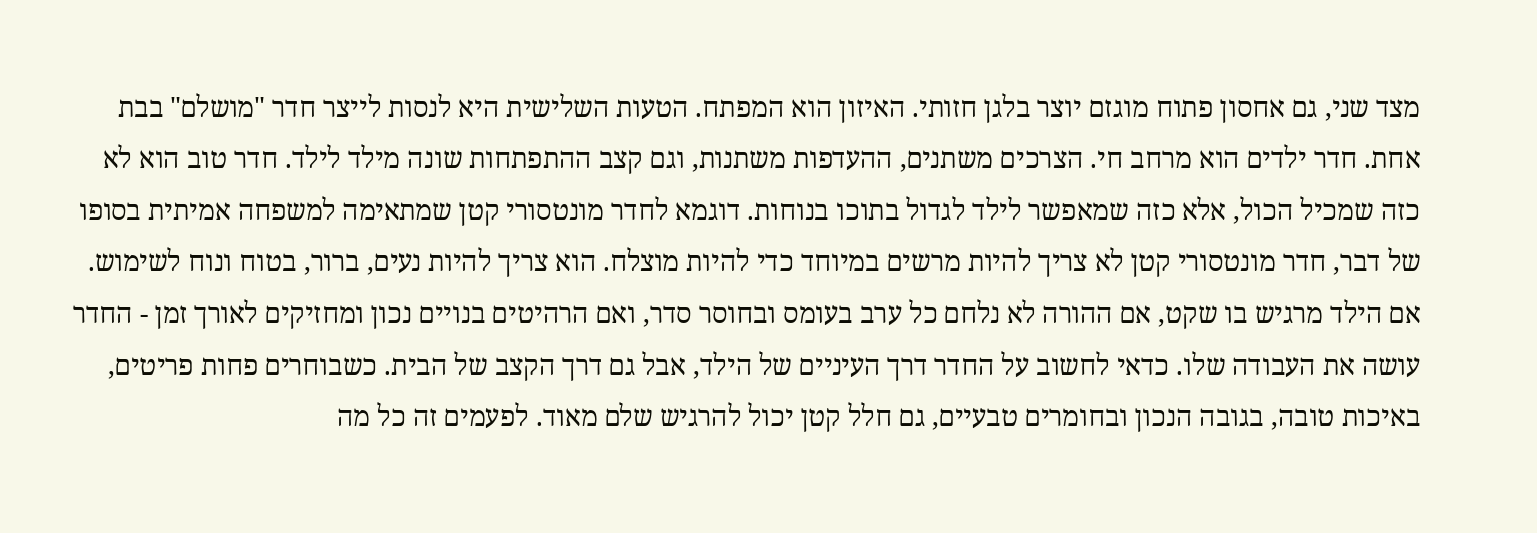מצד שני, גם אחסון פתוח מוגזם יוצר בלגן חזותי. האיזון הוא המפתח. הטעות השלישית היא לנסות לייצר חדר "מושלם" בבת אחת. חדר ילדים הוא מרחב חי. הצרכים משתנים, ההעדפות משתנות, וגם קצב ההתפתחות שונה מילד לילד. חדר טוב הוא לא כזה שמכיל הכול, אלא כזה שמאפשר לילד לגדול בתוכו בנוחות. דוגמא לחדר מונטסורי קטן שמתאימה למשפחה אמיתית בסופו של דבר, חדר מונטסורי קטן לא צריך להיות מרשים במיוחד כדי להיות מוצלח. הוא צריך להיות נעים, ברור, בטוח ונוח לשימוש. אם הילד מרגיש בו שקט, אם ההורה לא נלחם כל ערב בעומס ובחוסר סדר, ואם הרהיטים בנויים נכון ומחזיקים לאורך זמן - החדר עושה את העבודה שלו. כדאי לחשוב על החדר דרך העיניים של הילד, אבל גם דרך הקצב של הבית. כשבוחרים פחות פריטים, באיכות טובה, בגובה הנכון ובחומרים טבעיים, גם חלל קטן יכול להרגיש שלם מאוד. לפעמים זה כל מה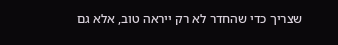שצריך כדי שהחדר לא רק ייראה טוב, אלא גם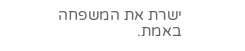ישרת את המשפחה באמת.